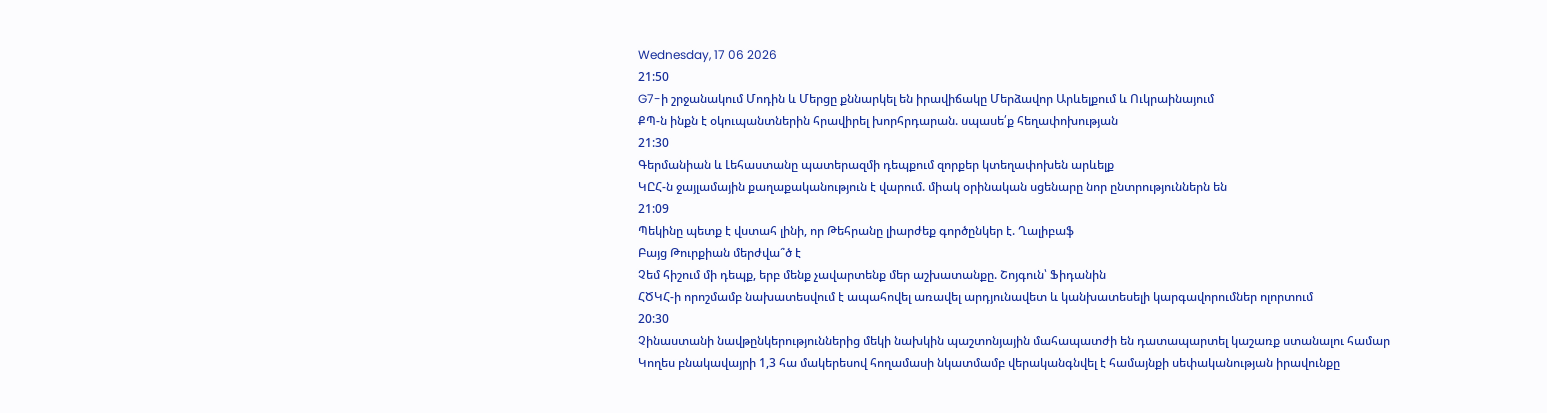Wednesday, 17 06 2026
21:50
G7-ի շրջանակում Մոդին և Մերցը քննարկել են իրավիճակը Մերձավոր Արևելքում և Ուկրաինայում
ՔՊ-ն ինքն է օկուպանտներին հրավիրել խորհրդարան. սպասե՛ք հեղափոխության
21:30
Գերմանիան և Լեհաստանը պատերազմի դեպքում զորքեր կտեղափոխեն արևելք
ԿԸՀ-ն ջայլամային քաղաքականություն է վարում. միակ օրինական սցենարը նոր ընտրություններն են
21:09
Պեկինը պետք է վստահ լինի, որ Թեհրանը լիարժեք գործընկեր է. Ղալիբաֆ
Բայց Թուրքիան մերժվա՞ծ է
Չեմ հիշում մի դեպք, երբ մենք չավարտենք մեր աշխատանքը. Շոյգուն՝ Ֆիդանին
ՀԾԿՀ-ի որոշմամբ նախատեսվում է ապահովել առավել արդյունավետ և կանխատեսելի կարգավորումներ ոլորտում
20:30
Չինաստանի նավթընկերություններից մեկի նախկին պաշտոնյային մահապատժի են դատապարտել կաշառք ստանալու համար
Կողես բնակավայրի 1,3 հա մակերեսով հողամասի նկատմամբ վերականգնվել է համայնքի սեփականության իրավունքը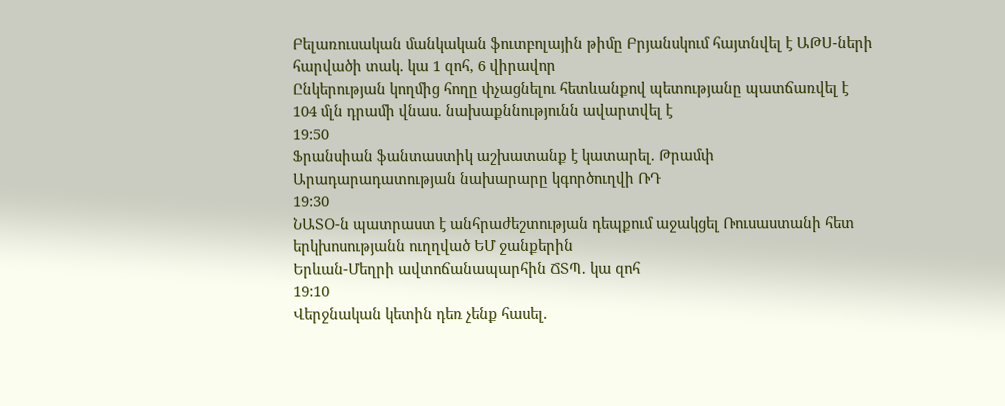Բելառուսական մանկական ֆուտբոլային թիմը Բրյանսկում հայտնվել է ԱԹՍ-ների հարվածի տակ. կա 1 զոհ, 6 վիրավոր
Ընկերության կողմից հողը փչացնելու հետևանքով պետությանը պատճառվել է 104 մլն դրամի վնաս. նախաքննությունն ավարտվել է
19:50
Ֆրանսիան ֆանտաստիկ աշխատանք է կատարել. Թրամփ
Արադարադատության նախարարը կգործուղվի ՌԴ
19:30
ՆԱՏՕ-ն պատրաստ է անհրաժեշտության դեպքում աջակցել Ռուսաստանի հետ երկխոսությանն ուղղված ԵՄ ջանքերին
Երևան-Մեղրի ավտոճանապարհին ՃՏՊ․ կա զոհ
19:10
Վերջնական կետին դեռ չենք հասել.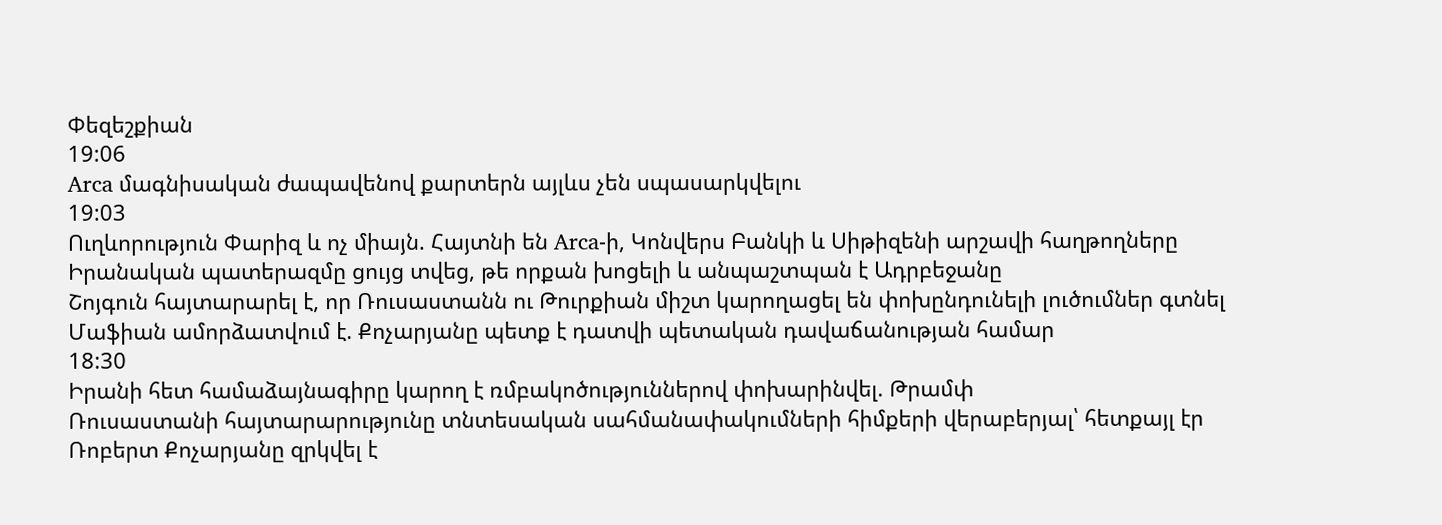Փեզեշքիան
19:06
Arca մագնիսական ժապավենով քարտերն այլևս չեն սպասարկվելու
19:03
Ուղևորություն Փարիզ և ոչ միայն. Հայտնի են Arca-ի, Կոնվերս Բանկի և Սիթիզենի արշավի հաղթողները
Իրանական պատերազմը ցույց տվեց, թե որքան խոցելի և անպաշտպան է Ադրբեջանը
Շոյգուն հայտարարել է, որ Ռուսաստանն ու Թուրքիան միշտ կարողացել են փոխընդունելի լուծումներ գտնել
Մաֆիան ամորձատվում է. Քոչարյանը պետք է դատվի պետական դավաճանության համար
18:30
Իրանի հետ համաձայնագիրը կարող է ռմբակոծություններով փոխարինվել. Թրամփ
Ռուսաստանի հայտարարությունը տնտեսական սահմանափակումների հիմքերի վերաբերյալ՝ հետքայլ էր
Ռոբերտ Քոչարյանը զրկվել է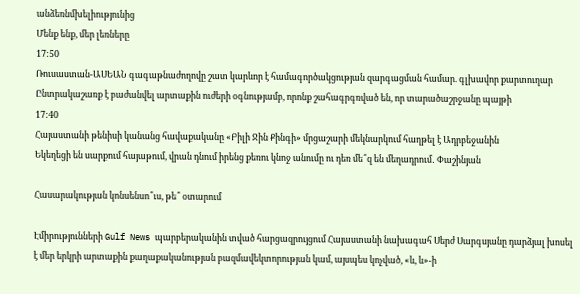անձեռնմխելիությունից
Մենք ենք, մեր լեռները
17:50
Ռուսաստան-ԱՍԵԱՆ գագաթնաժողովը շատ կարևոր է համագործակցության զարգացման համար. գլխավոր քարտուղար
Ընտրակաշառք է բաժանվել արտաքին ուժերի օգնությամբ, որոնք շահագրգռված են, որ տարածաշրջանը պայթի
17:40
Հայաստանի թենիսի կանանց հավաքականը «Բիլի Ջին Քինգի» մրցաշարի մեկնարկում հաղթել է Ադրբեջանին
Եկեղեցի են սարքում հայաթում, վրան դնում իրենց քեռու կնոջ անումը ու դեռ մե՞զ են մեղադրում․ Փաշինյան

Հասարակության կոնսենսո՞ւս, թե՞ օտարում

Էմիրությունների Gulf News պարբերականին տված հարցազրույցում Հայաստանի նախագահ Սերժ Սարգսյանը դարձյալ խոսել է մեր երկրի արտաքին քաղաքականության բազմավեկտորության կամ, այսպես կոչված, «և, և»-ի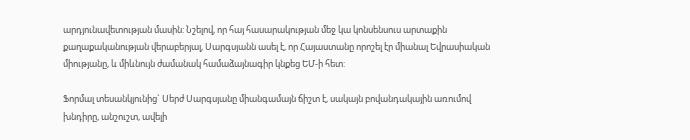արդյունավետության մասին: Նշելով, որ հայ հասարակության մեջ կա կոնսենսուս արտաքին քաղաքականության վերաբերյալ, Սարգսյանն ասել է, որ Հայաստանը որոշել էր միանալ Եվրասիական միությանը, և միևնույն ժամանակ համաձայնագիր կնքեց ԵՄ-ի հետ:

Ֆորմալ տեսանկյունից` Սերժ Սարգսյանը միանգամայն ճիշտ է, սակայն բովանդակային առումով խնդիրը, անշուշտ, ավելի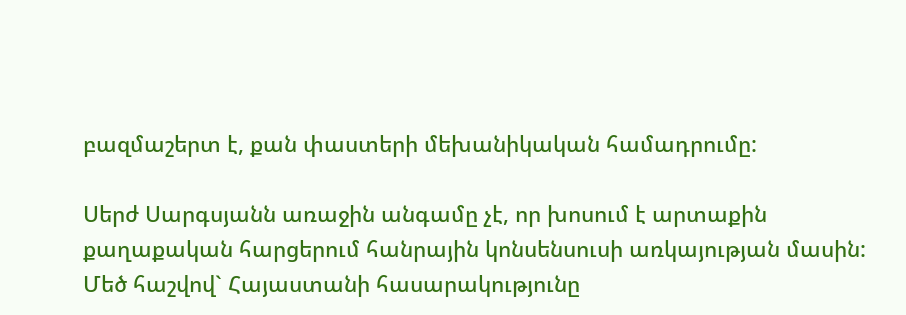բազմաշերտ է, քան փաստերի մեխանիկական համադրումը:

Սերժ Սարգսյանն առաջին անգամը չէ, որ խոսում է արտաքին քաղաքական հարցերում հանրային կոնսենսուսի առկայության մասին: Մեծ հաշվով` Հայաստանի հասարակությունը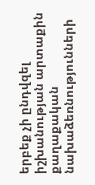երբեք չի ընդվզել իշխանության արտաքին քաղաքական նախաձեռնությունների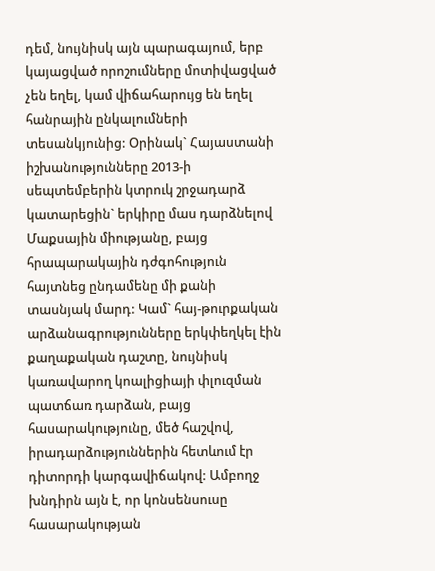դեմ, նույնիսկ այն պարագայում, երբ կայացված որոշումները մոտիվացված չեն եղել, կամ վիճահարույց են եղել հանրային ընկալումների տեսանկյունից: Օրինակ` Հայաստանի իշխանությունները 2013-ի սեպտեմբերին կտրուկ շրջադարձ կատարեցին` երկիրը մաս դարձնելով Մաքսային միությանը, բայց հրապարակային դժգոհություն հայտնեց ընդամենը մի քանի տասնյակ մարդ: Կամ` հայ-թուրքական արձանագրությունները երկփեղկել էին քաղաքական դաշտը, նույնիսկ կառավարող կոալիցիայի փլուզման պատճառ դարձան, բայց հասարակությունը, մեծ հաշվով, իրադարձություններին հետևում էր դիտորդի կարգավիճակով: Ամբողջ խնդիրն այն է, որ կոնսենսուսը հասարակության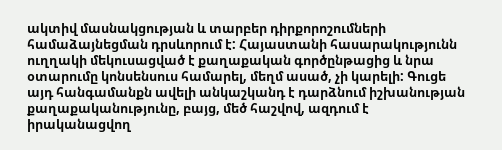ակտիվ մասնակցության և տարբեր դիրքորոշումների համաձայնեցման դրսևորում է: Հայաստանի հասարակությունն ուղղակի մեկուսացված է քաղաքական գործընթացից և նրա օտարումը կոնսենսուս համարել, մեղմ ասած, չի կարելի: Գուցե այդ հանգամանքն ավելի անկաշկանդ է դարձնում իշխանության քաղաքականությունը, բայց, մեծ հաշվով, ազդում է իրականացվող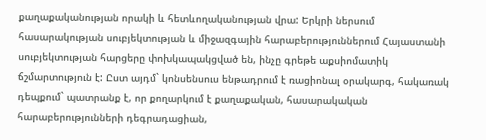քաղաքականության որակի և հետևողականության վրա: Երկրի ներսում հասարակության սուբյեկտության և միջազգային հարաբերություններում Հայաստանի սուբյեկտության հարցերը փոխկապակցված են, ինչը գրեթե աքսիոմատիկ ճշմարտություն է: Ըստ այդմ` կոնսենսուս ենթադրում է ռացիոնալ օրակարգ, հակառակ դեպքում` պատրանք է, որ քողարկում է քաղաքական, հասարակական հարաբերությունների դեգրադացիան,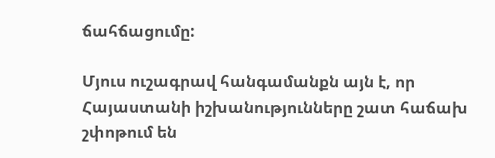ճահճացումը:

Մյուս ուշագրավ հանգամանքն այն է, որ Հայաստանի իշխանությունները շատ հաճախ շփոթում են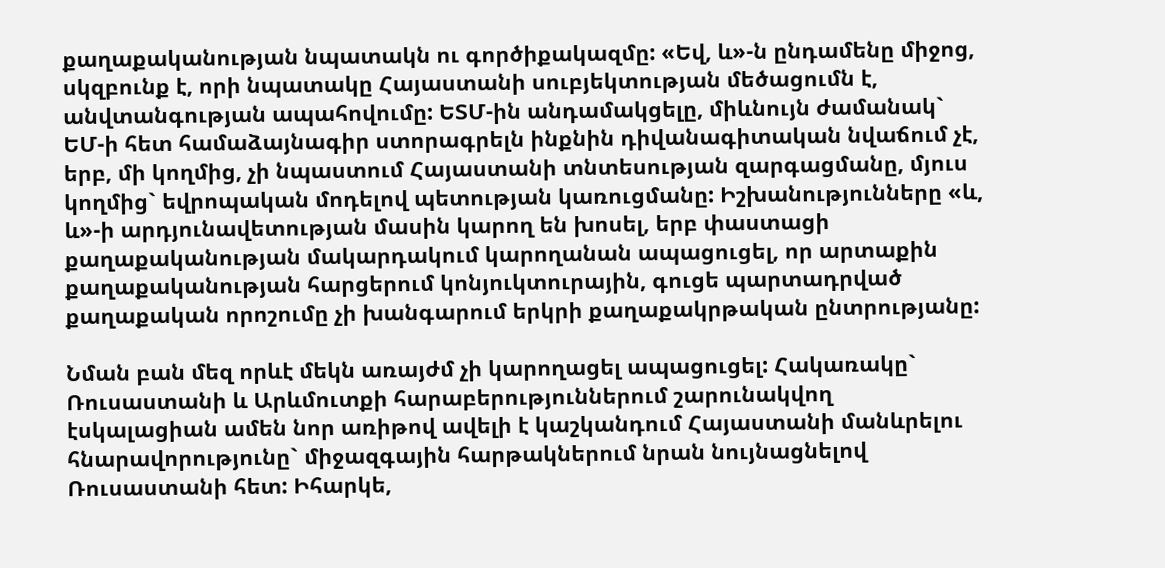քաղաքականության նպատակն ու գործիքակազմը: «Եվ, և»-ն ընդամենը միջոց, սկզբունք է, որի նպատակը Հայաստանի սուբյեկտության մեծացումն է, անվտանգության ապահովումը: ԵՏՄ-ին անդամակցելը, միևնույն ժամանակ` ԵՄ-ի հետ համաձայնագիր ստորագրելն ինքնին դիվանագիտական նվաճում չէ, երբ, մի կողմից, չի նպաստում Հայաստանի տնտեսության զարգացմանը, մյուս կողմից` եվրոպական մոդելով պետության կառուցմանը: Իշխանությունները «և, և»-ի արդյունավետության մասին կարող են խոսել, երբ փաստացի քաղաքականության մակարդակում կարողանան ապացուցել, որ արտաքին քաղաքականության հարցերում կոնյուկտուրային, գուցե պարտադրված քաղաքական որոշումը չի խանգարում երկրի քաղաքակրթական ընտրությանը:

Նման բան մեզ որևէ մեկն առայժմ չի կարողացել ապացուցել: Հակառակը` Ռուսաստանի և Արևմուտքի հարաբերություններում շարունակվող էսկալացիան ամեն նոր առիթով ավելի է կաշկանդում Հայաստանի մանևրելու հնարավորությունը` միջազգային հարթակներում նրան նույնացնելով Ռուսաստանի հետ: Իհարկե,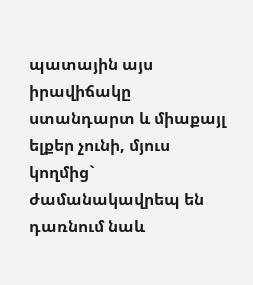պատային այս իրավիճակը ստանդարտ և միաքայլ ելքեր չունի, մյուս կողմից` ժամանակավրեպ են դառնում նաև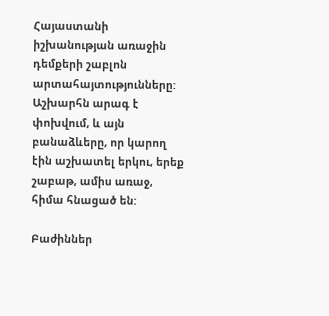Հայաստանի իշխանության առաջին դեմքերի շաբլոն արտահայտությունները: Աշխարհն արագ է փոխվում, և այն բանաձևերը, որ կարող էին աշխատել երկու, երեք շաբաթ, ամիս առաջ, հիմա հնացած են:

Բաժիններ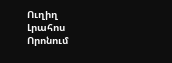Ուղիղ
Լրահոս
Որոնում